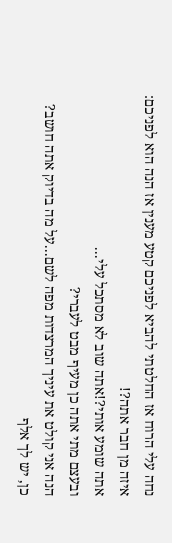נחה עלי הרוח אז החלטתי להביא לפניכם קטע מענין אז הנה הוא לפניכם:
איזה מן חבר אתה?!
אתה שומע אותי?!אתה שוב לא מסתכל עלי...
ובעצם מתי אתה כן מעיף מבט לעברי?
הנה אני קולט את עיניך המרצדות מפה לשם...על מה בדיוק אתה חושב?
כן, יש לך אלף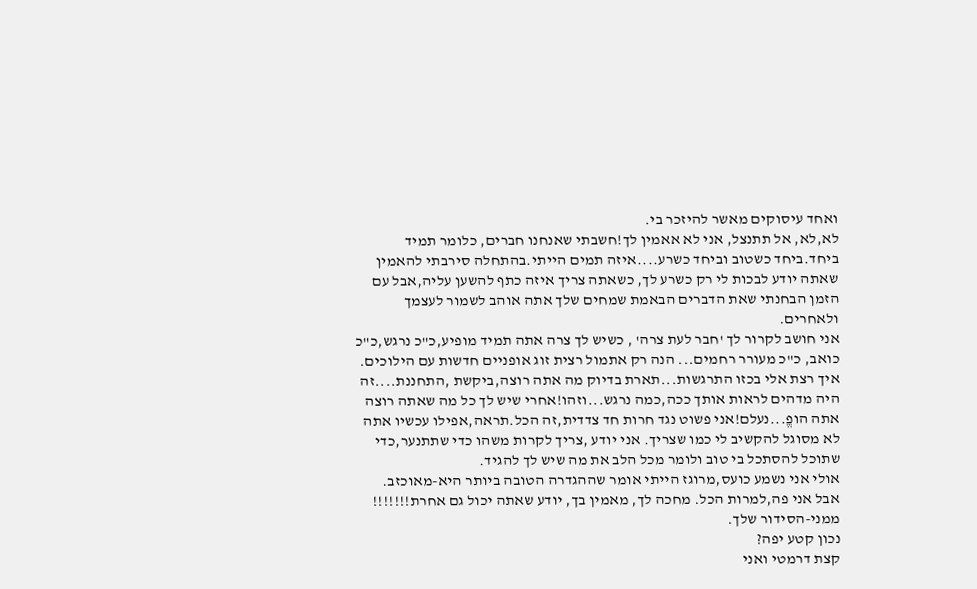ואחד עיסוקים מאשר להיזכר בי.
לא,לא, אל תתנצל, אני לא אאמין לך!חשבתי שאנחנו חברים, כלומר תמיד ביחד.ביחד כשטוב וביחד כשרע....איזה תמים הייתי.בהתחלה סירבתי להאמין שאתה יודע לבכות לי רק כשרע לך, כשאתה צריך איזה כתף להשען עליה,אבל עם הזמן הבחנתי שאת הדברים הבאמת שמחים שלך אתה אוהב לשמור לעצמך ולאחרים.
אני חושב לקרור לך 'חבר לעת צרה' , כשיש לך צרה אתה תמיד מופיע,כ"כ נרגש,כ"כ כואב, כ"כ מעורר רחמים... הנה רק אתמול רצית זוג אופניים חדשות עם הילוכים. איך רצת אלי בכזו התרגשות...תארת בדיוק מה אתה רוצה,ביקשת ,התחננת....זה היה מדהים לראות אותך ככה,כמה נרגש...וזהו!אחרי שיש לך כל מה שאתה רוצה אתה הופֱ...נעלם!אני פשוט נגד חרות חד צדדית,זה הכל.תראה,אפילו עכשיו אתה לא מסוגל להקשיב לי כמו שצריך. אני יודע ,צריך לקרות משהו כדי שתתנער,כדי שתוכל להסתכל בי טוב ולומר מכל הלב את מה שיש לך להגיד.
אולי אני נשמע כועס,מרוגז הייתי אומר שההגדרה הטובה ביותר היא-מאוכזב.
אבל אני פה,למרות הכל. מחכה לך, מאמין בך, יודע שאתה יכול גם אחרת!!!!!!!
ממני-הסידור שלך.
נכון קטע יפה?
קצת דרמטי ואני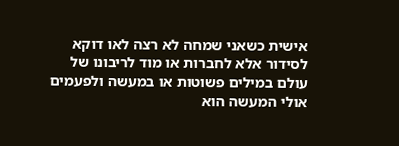אישית כשאני שמחה לא רצה לאו דוקא לסידור אלא לחברות או מוד לריבונו של עולם במילים פשוטות או במעשה ולפעמים אולי המעשה הוא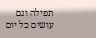תפילה וגם עושים כל יום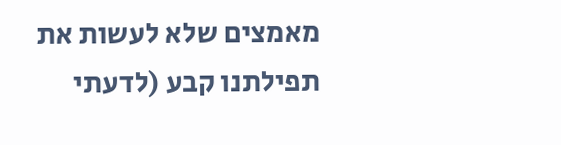מאמצים שלא לעשות את תפילתנו קבע (לדעתי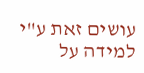עושים זאת ע"י למידה על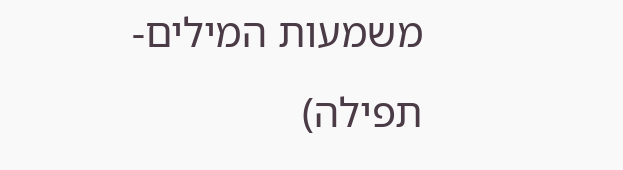משמעות המילים-תפילה)